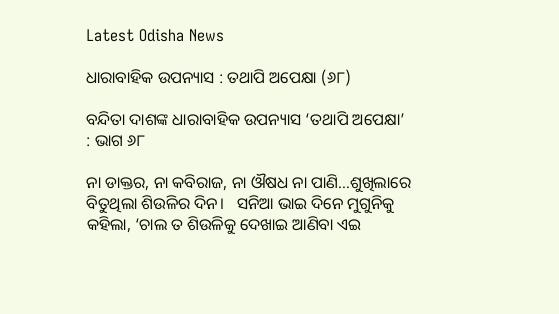Latest Odisha News

ଧାରାବାହିକ ଉପନ୍ୟାସ : ତଥାପି ଅପେକ୍ଷା (୬୮)

ବନ୍ଦିତା ଦାଶଙ୍କ ଧାରାବାହିକ ଉପନ୍ୟାସ ‘ତଥାପି ଅପେକ୍ଷା’ : ଭାଗ ୬୮

ନା ଡାକ୍ତର, ନା କବିରାଜ, ନା ଔଷଧ ନା ପାଣି…ଶୁଖିଲାରେ ବିତୁଥିଲା ଶିଉଳିର ଦିନ।   ସନିଆ ଭାଇ ଦିନେ ମୁଗୁନିକୁ କହିଲା, ‘ଚାଲ ତ ଶିଉଳିକୁ ଦେଖାଇ ଆଣିବା ଏଇ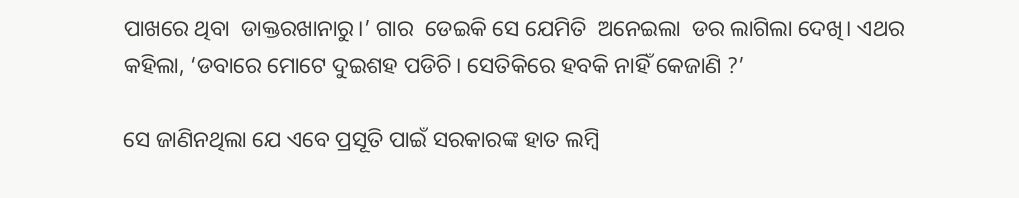ପାଖରେ ଥିବା  ଡାକ୍ତରଖାନାରୁ।’ ଗାର  ଡେଇକି ସେ ଯେମିତି  ଅନେଇଲା  ଡର ଲାଗିଲା ଦେଖି। ଏଥର କହିଲା, ‘ଡବାରେ ମୋଟେ ଦୁଇଶହ ପଡିଚି। ସେତିକିରେ ହବକି ନାହିଁ କେଜାଣି ?’

ସେ ଜାଣିନଥିଲା ଯେ ଏବେ ପ୍ରସୂତି ପାଇଁ ସରକାରଙ୍କ ହାତ ଲମ୍ବି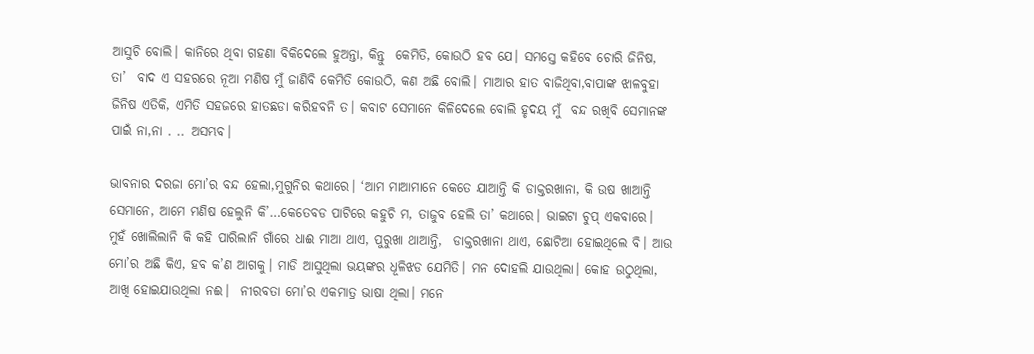ଆସୁଚି ବୋଲି। କାନିରେ ଥିବା ଗହଣା ବିକିଦେଲେ ହୁଅନ୍ତା, କିନ୍ତୁ  କେମିତି, କୋଉଠି ହବ ଯେ। ସମସ୍ତେ କହିବେ ଚୋରି ଜିନିଷ, ତା’  ବାଦ ଏ ସହରରେ ନୂଆ ମଣିଷ ମୁଁ ଜାଣିବି କେମିତି କୋଉଠି, କଣ ଅଛି ବୋଲି। ମାଆର ହାତ ବାଜିଥିବା,ବାପାଙ୍କ ଝାଳବୁହା ଜିନିଷ ଏତିକି, ଏମିତି ସହଜରେ ହାତଛଡା କରିହବନି ତ। କବାଟ ସେମାନେ କିଳିଦେଲେ ବୋଲି ହୃଦୟ ମୁଁ  ବନ୍ଦ ରଖିବି ସେମାନଙ୍କ ପାଇଁ ନା,ନା . .. ଅସମ୍ଭବ।

ଭାବନାର ଦରଜା ମୋ’ର ବନ୍ଦ ହେଲା,ମୁଗୁନିର କଥାରେ। ‘ଆମ ମାଆମାନେ କେତେ ଯାଆନ୍ତି କି ଡାକ୍ତରଖାନା, କି ଉଷ ଖାଆନ୍ତି ସେମାନେ, ଆମେ ମଣିଷ ହେଲୁନି କି’…କେତେବଡ ପାଟିରେ କହୁଚି ମ, ତାଜୁବ ହେଲି ତା’ କଥାରେ। ଭାଇଟା ଚୁପ୍ ଏକବାରେ। ମୁହଁ ଖୋଲିଲାନି କି କହି ପାରିଲାନି ଗାଁରେ ଧାଈ ମାଆ ଥାଏ, ପୁରୁଖା ଥାଆନ୍ତି,  ଡାକ୍ତରଖାନା ଥାଏ, ଛୋଟିଆ ହୋଇଥିଲେ ବି। ଆଉ ମୋ’ର ଅଛି କିଏ, ହବ କ’ଣ ଆଗକୁ। ମାଡି ଆସୁଥିଲା ଭୟଙ୍କର ଧୂଳିଝଡ ଯେମିତି। ମନ ଦୋହଲି ଯାଉଥିଲା। କୋହ ଉଠୁଥିଲା, ଆଖି ହୋଇଯାଉଥିଲା ନଈ।  ନୀରବତା ମୋ’ର ଏକମାତ୍ର ଭାଷା ଥିଲା। ମନେ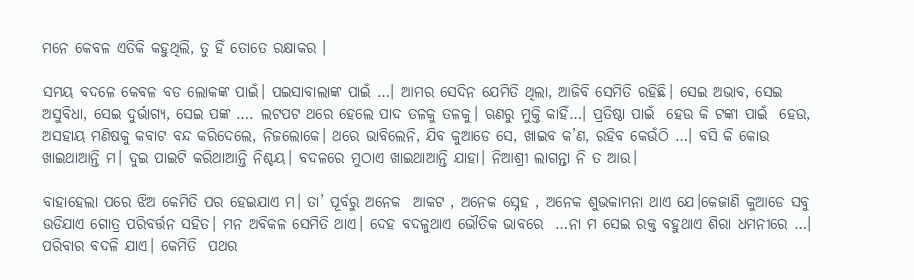ମନେ କେବଳ ଏତିକି କହୁଥିଲି, ତୁ ହିଁ ତୋତେ ରକ୍ଷାକର ।

ସମୟ ବଦଳେ କେବଳ ବଡ ଲୋକଙ୍କ ପାଇଁ। ପଇସାବାଲାଙ୍କ ପାଇଁ …। ଆମର ସେଦିନ ଯେମିତି ଥିଲା, ଆଜିବି ସେମିତି ରହିଛି। ସେଇ ଅଭାବ, ସେଇ ଅସୁବିଧା, ସେଇ ଦୁର୍ଭାଗ୍ୟ, ସେଇ ପଙ୍କ …. ଲଟପଟ ଥରେ ହେଲେ ପାଦ ତଳକୁ ତଳକୁ। ଋଣରୁ ମୁକ୍ତି କାହିଁ…। ପ୍ରତିଷ୍ଠା ପାଇଁ  ହେଉ କି ଟଙ୍କା ପାଇଁ  ହେଉ, ଅସହାୟ ମଣିଷକୁ କବାଟ ବନ୍ଦ କରିଦେଲେ, ନିଜଲୋକେ। ଥରେ ଭାବିଲେନି, ଯିବ କୁଆଡେ ସେ, ଖାଇବ କ’ଣ, ରହିବ କେଉଁଠି …। ବସି କି କୋଉ ଖାଇଥାଆନ୍ତି ମ। ଦୁଇ ପାଇଟି କରିଥାଆନ୍ତି ନିଶ୍ଚୟ। ବଦଳରେ ମୁଠାଏ ଖାଇଥାଆନ୍ତି ଯାହା। ନିଆଶ୍ରୀ ଲାଗନ୍ତା ନି ତ ଆଉ।

ବାହାହେଲା ପରେ ଝିଅ କେମିତି ପର ହେଇଯାଏ ମ। ତା’ ପୂର୍ବରୁ ଅନେକ  ଆକଟ , ଅନେକ ସ୍ନେହ , ଅନେକ ଶୁଭକାମନା ଥାଏ ଯେ।କେଜାଣି କୁଆଡେ ସବୁ ଉଡିଯାଏ ଗୋତ୍ର ପରିବର୍ତ୍ତନ ସହିତ। ମନ ଅବିକଳ ସେମିତି ଥାଏ। ଦେହ ବଦଳୁଥାଏ ଭୌତିକ ଭାବରେ  …ନା ମ ସେଇ ରକ୍ତ ବହୁଥାଏ ଶିରା ଧମନୀରେ …। ପରିବାର ବଦଳି ଯାଏ। କେମିତି  ପଥର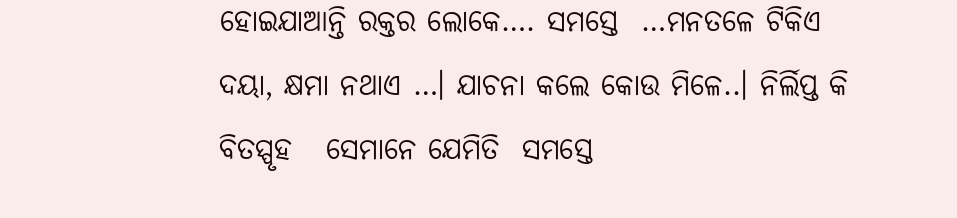ହୋଇଯାଆନ୍ତି ରକ୍ତର ଲୋକେ…. ସମସ୍ତେ  …ମନତଳେ ଟିକିଏ ଦୟା, କ୍ଷମା ନଥାଏ …। ଯାଚନା କଲେ କୋଉ ମିଳେ..। ନିର୍ଲିପ୍ତ କି ବିତସ୍ପୃହ   ସେମାନେ ଯେମିତି  ସମସ୍ତେ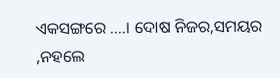ଏକସଙ୍ଗରେ ….। ଦୋଷ ନିଜର,ସମୟର  ,ନହଲେ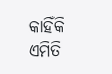କାହିଁକି ଏମିତି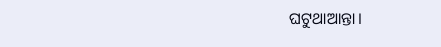ଘଟୁଥାଆନ୍ତା।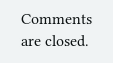Comments are closed.